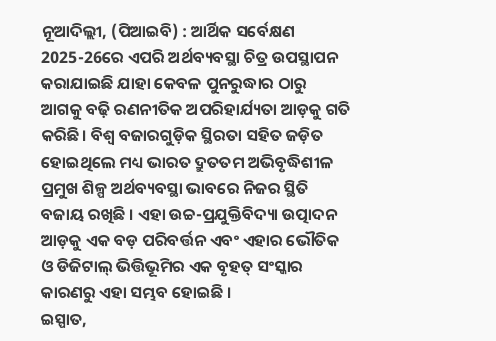ନୂଆଦିଲ୍ଲୀ, (ପିଆଇବି) : ଆର୍ଥିକ ସର୍ବେକ୍ଷଣ 2025-26ରେ ଏପରି ଅର୍ଥବ୍ୟବସ୍ଥା ଚିତ୍ର ଉପସ୍ଥାପନ କରାଯାଇଛି ଯାହା କେବଳ ପୁନରୁଦ୍ଧାର ଠାରୁ ଆଗକୁ ବଢ଼ି ରଣନୀତିକ ଅପରିହାର୍ଯ୍ୟତା ଆଡ଼କୁ ଗତି କରିଛି। ବିଶ୍ୱ ବଜାରଗୁଡ଼ିକ ସ୍ଥିରତା ସହିତ ଜଡ଼ିତ ହୋଇଥିଲେ ମଧ୍ୟ ଭାରତ ଦ୍ରୁତତମ ଅଭିବୃଦ୍ଧିଶୀଳ ପ୍ରମୁଖ ଶିଳ୍ପ ଅର୍ଥବ୍ୟବସ୍ଥା ଭାବରେ ନିଜର ସ୍ଥିତି ବଜାୟ ରଖିଛି । ଏହା ଉଚ୍ଚ-ପ୍ରଯୁକ୍ତିବିଦ୍ୟା ଉତ୍ପାଦନ ଆଡ଼କୁ ଏକ ବଡ଼ ପରିବର୍ତ୍ତନ ଏବଂ ଏହାର ଭୌତିକ ଓ ଡିଜିଟାଲ୍ ଭିତ୍ତିଭୂମିର ଏକ ବୃହତ୍ ସଂସ୍କାର କାରଣରୁ ଏହା ସମ୍ଭବ ହୋଇଛି ।
ଇସ୍ପାତ,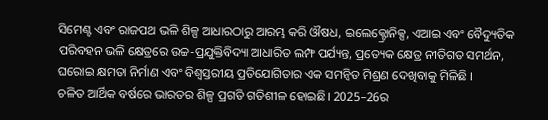ସିମେଣ୍ଟ ଏବଂ ରାଜପଥ ଭଳି ଶିଳ୍ପ ଆଧାରଠାରୁ ଆରମ୍ଭ କରି ଔଷଧ, ଇଲେକ୍ଟ୍ରୋନିକ୍ସ, ଏଆଇ ଏବଂ ବୈଦ୍ୟୁତିକ ପରିବହନ ଭଳି କ୍ଷେତ୍ରରେ ଉଚ୍ଚ-ପ୍ରଯୁକ୍ତିବିଦ୍ୟା ଆଧାରିତ ଲମ୍ଫ ପର୍ଯ୍ୟନ୍ତ, ପ୍ରତ୍ୟେକ କ୍ଷେତ୍ର ନୀତିଗତ ସମର୍ଥନ, ଘରୋଇ କ୍ଷମତା ନିର୍ମାଣ ଏବଂ ବିଶ୍ୱସ୍ତରୀୟ ପ୍ରତିଯୋଗିତାର ଏକ ସମନ୍ୱିତ ମିଶ୍ରଣ ଦେଖିବାକୁ ମିଳିଛି ।
ଚଳିତ ଆର୍ଥିକ ବର୍ଷରେ ଭାରତର ଶିଳ୍ପ ପ୍ରଗତି ଗତିଶୀଳ ହୋଇଛି। 2025–26ର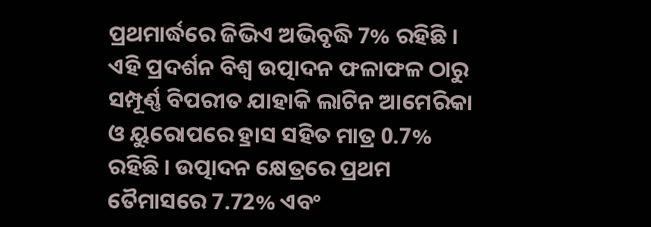ପ୍ରଥମାର୍ଦ୍ଧରେ ଜିଭିଏ ଅଭିବୃଦ୍ଧି 7% ରହିଛି । ଏହି ପ୍ରଦର୍ଶନ ବିଶ୍ୱ ଉତ୍ପାଦନ ଫଳାଫଳ ଠାରୁ ସମ୍ପୂର୍ଣ୍ଣ ବିପରୀତ ଯାହାକି ଲାଟିନ ଆମେରିକା ଓ ୟୁରୋପରେ ହ୍ରାସ ସହିତ ମାତ୍ର 0.7% ରହିଛି । ଉତ୍ପାଦନ କ୍ଷେତ୍ରରେ ପ୍ରଥମ ତୈମାସରେ 7.72% ଏବଂ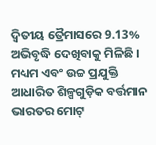ଦ୍ୱିତୀୟ ତ୍ରୈମାସରେ 9.13% ଅଭିବୃଦ୍ଧି ଦେଖିବାକୁ ମିଳିଛି । ମଧ୍ୟମ ଏବଂ ଉଚ୍ଚ ପ୍ରଯୁକ୍ତି ଆଧାରିତ ଶିଳ୍ପଗୁଡ଼ିକ ବର୍ତ୍ତମାନ ଭାରତର ମୋଟ୍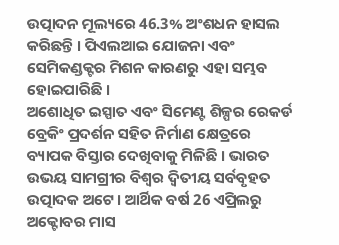ଉତ୍ପାଦନ ମୂଲ୍ୟରେ 46.3% ଅଂଶଧନ ହାସଲ କରିଛନ୍ତି । ପିଏଲଆଇ ଯୋଜନା ଏବଂ ସେମିକଣ୍ଡକ୍ଟର ମିଶନ କାରଣରୁ ଏହା ସମ୍ଭବ ହୋଇପାରିଛି ।
ଅଶୋଧିତ ଇସ୍ପାତ ଏବଂ ସିମେଣ୍ଟ ଶିଳ୍ପର ରେକର୍ଡ ବ୍ରେକିଂ ପ୍ରଦର୍ଶନ ସହିତ ନିର୍ମାଣ କ୍ଷେତ୍ରରେ ବ୍ୟାପକ ବିସ୍ତାର ଦେଖିବାକୁ ମିଳିଛି । ଭାରତ ଉଭୟ ସାମଗ୍ରୀର ବିଶ୍ୱର ଦ୍ୱିତୀୟ ସର୍ବବୃହତ ଉତ୍ପାଦକ ଅଟେ। ଆର୍ଥିକ ବର୍ଷ 26 ଏପ୍ରିଲରୁ ଅକ୍ଟୋବର ମାସ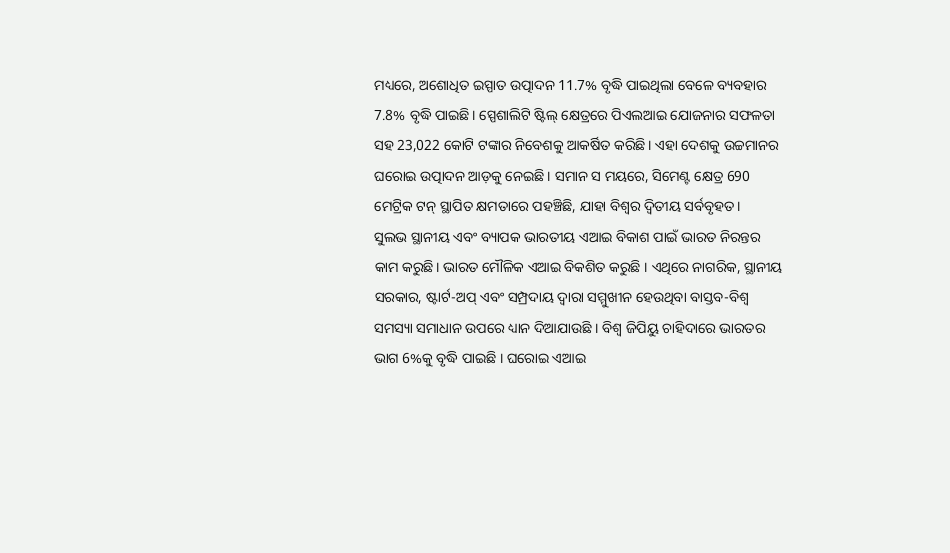ମଧ୍ୟରେ, ଅଶୋଧିତ ଇସ୍ପାତ ଉତ୍ପାଦନ 11.7% ବୃଦ୍ଧି ପାଇଥିଲା ବେଳେ ବ୍ୟବହାର 7.8% ବୃଦ୍ଧି ପାଇଛି। ସ୍ପେଶାଲିଟି ଷ୍ଟିଲ୍ କ୍ଷେତ୍ରରେ ପିଏଲଆଇ ଯୋଜନାର ସଫଳତା ସହ 23,022 କୋଟି ଟଙ୍କାର ନିବେଶକୁ ଆକର୍ଷିତ କରିଛି। ଏହା ଦେଶକୁ ଉଚ୍ଚମାନର ଘରୋଇ ଉତ୍ପାଦନ ଆଡ଼କୁ ନେଇଛି। ସମାନ ସ ମୟରେ, ସିମେଣ୍ଟ କ୍ଷେତ୍ର 690 ମେଟ୍ରିକ ଟନ୍ ସ୍ଥାପିତ କ୍ଷମତାରେ ପହଞ୍ଚିଛି, ଯାହା ବିଶ୍ୱର ଦ୍ୱିତୀୟ ସର୍ବବୃହତ।
ସୁଲଭ ସ୍ଥାନୀୟ ଏବଂ ବ୍ୟାପକ ଭାରତୀୟ ଏଆଇ ବିକାଶ ପାଇଁ ଭାରତ ନିରନ୍ତର କାମ କରୁଛି। ଭାରତ ମୌଳିକ ଏଆଇ ବିକଶିତ କରୁଛି । ଏଥିରେ ନାଗରିକ, ସ୍ଥାନୀୟ ସରକାର, ଷ୍ଟାର୍ଟ-ଅପ୍ ଏବଂ ସମ୍ପ୍ରଦାୟ ଦ୍ୱାରା ସମ୍ମୁଖୀନ ହେଉଥିବା ବାସ୍ତବ-ବିଶ୍ୱ ସମସ୍ୟା ସମାଧାନ ଉପରେ ଧ୍ୟାନ ଦିଆଯାଉଛି । ବିଶ୍ୱ ଜିପିୟୁ ଚାହିଦାରେ ଭାରତର ଭାଗ 6%କୁ ବୃଦ୍ଧି ପାଇଛି । ଘରୋଇ ଏଆଇ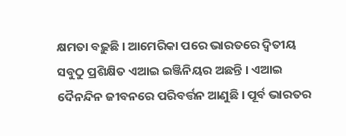କ୍ଷମତା ବଢ଼ୁଛି । ଆମେରିକା ପରେ ଭାରତରେ ଦ୍ୱିତୀୟ ସବୁଠୁ ପ୍ରଶିକ୍ଷିତ ଏଆଇ ଇଞ୍ଜିନିୟର ଅଛନ୍ତି । ଏଆଇ ଦୈନନ୍ଦିନ ଜୀବନରେ ପରିବର୍ତ୍ତନ ଆଣୁଛି । ପୂର୍ବ ଭାରତର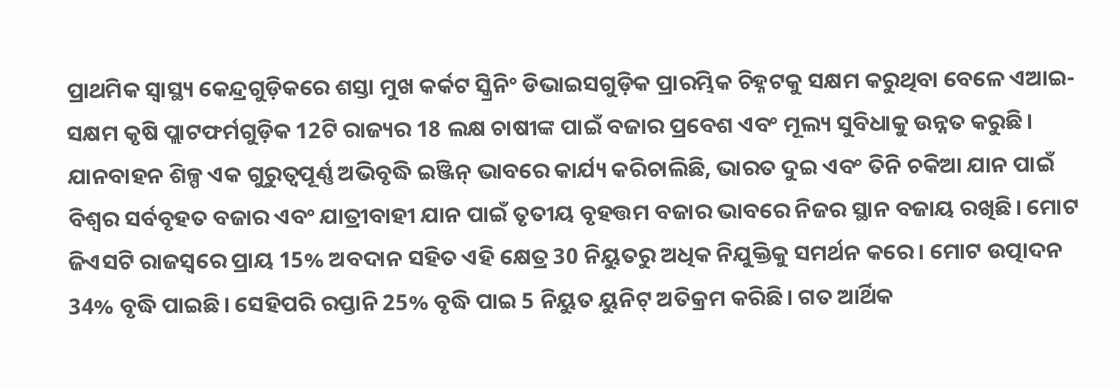ପ୍ରାଥମିକ ସ୍ୱାସ୍ଥ୍ୟ କେନ୍ଦ୍ରଗୁଡ଼ିକରେ ଶସ୍ତା ମୁଖ କର୍କଟ ସ୍କ୍ରିନିଂ ଡିଭାଇସଗୁଡ଼ିକ ପ୍ରାରମ୍ଭିକ ଚିହ୍ନଟକୁ ସକ୍ଷମ କରୁଥିବା ବେଳେ ଏଆଇ-ସକ୍ଷମ କୃଷି ପ୍ଲାଟଫର୍ମଗୁଡ଼ିକ 12ଟି ରାଜ୍ୟର 18 ଲକ୍ଷ ଚାଷୀଙ୍କ ପାଇଁ ବଜାର ପ୍ରବେଶ ଏବଂ ମୂଲ୍ୟ ସୁବିଧାକୁ ଉନ୍ନତ କରୁଛି।
ଯାନବାହନ ଶିଳ୍ପ ଏକ ଗୁରୁତ୍ୱପୂର୍ଣ୍ଣ ଅଭିବୃଦ୍ଧି ଇଞ୍ଜିନ୍ ଭାବରେ କାର୍ଯ୍ୟ କରିଚାଲିଛି, ଭାରତ ଦୁଇ ଏବଂ ତିନି ଚକିଆ ଯାନ ପାଇଁ ବିଶ୍ୱର ସର୍ବବୃହତ ବଜାର ଏବଂ ଯାତ୍ରୀବାହୀ ଯାନ ପାଇଁ ତୃତୀୟ ବୃହତ୍ତମ ବଜାର ଭାବରେ ନିଜର ସ୍ଥାନ ବଜାୟ ରଖିଛି। ମୋଟ ଜିଏସଟି ରାଜସ୍ୱରେ ପ୍ରାୟ 15% ଅବଦାନ ସହିତ ଏହି କ୍ଷେତ୍ର 30 ନିୟୁତରୁ ଅଧିକ ନିଯୁକ୍ତିକୁ ସମର୍ଥନ କରେ। ମୋଟ ଉତ୍ପାଦନ 34% ବୃଦ୍ଧି ପାଇଛି। ସେହିପରି ରପ୍ତାନି 25% ବୃଦ୍ଧି ପାଇ 5 ନିୟୁତ ୟୁନିଟ୍ ଅତିକ୍ରମ କରିଛି। ଗତ ଆର୍ଥିକ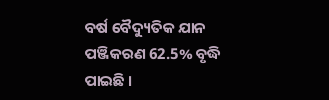ବର୍ଷ ବୈଦ୍ୟୁତିକ ଯାନ ପଞ୍ଜିକରଣ 62.5% ବୃଦ୍ଧି ପାଇଛି ।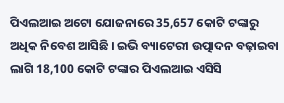ପିଏଲଆଇ ଅଟୋ ଯୋଜନାରେ 35,657 କୋଟି ଟଙ୍କାରୁ ଅଧିକ ନିବେଶ ଆସିଛି । ଇଭି ବ୍ୟାଟେରୀ ଉତ୍ପାଦନ ବଢ଼ାଇବା ଲାଗି 18,100 କୋଟି ଟଙ୍କାର ପିଏଲଆଇ ଏସିସି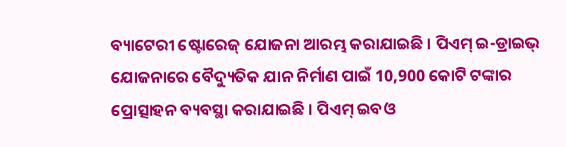ବ୍ୟାଟେରୀ ଷ୍ଟୋରେଜ୍ ଯୋଜନା ଆରମ୍ଭ କରାଯାଇଛି । ପିଏମ୍ ଇ-ଡ୍ରାଇଭ୍ ଯୋଜନାରେ ବୈଦ୍ୟୁତିକ ଯାନ ନିର୍ମାଣ ପାଇଁ 10,900 କୋଟି ଟଙ୍କାର ପ୍ରୋତ୍ସାହନ ବ୍ୟବସ୍ଥା କରାଯାଇଛି । ପିଏମ୍ ଇବଓ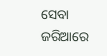ସେବା ଜରିଆରେ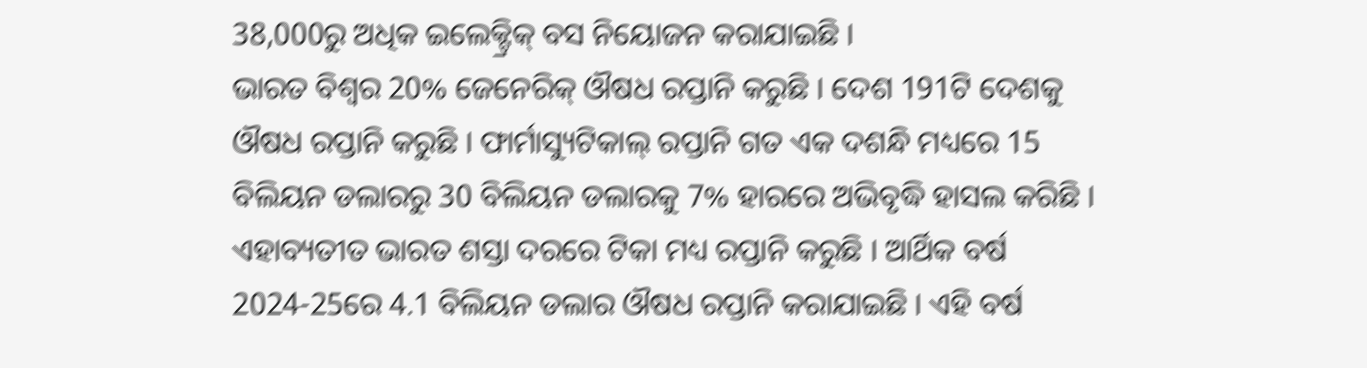38,000ରୁ ଅଧିକ ଇଲେକ୍ଟ୍ରିକ୍ ବସ ନିୟୋଜନ କରାଯାଇଛି ।
ଭାରତ ବିଶ୍ୱର 20% ଜେନେରିକ୍ ଔଷଧ ରପ୍ତାନି କରୁଛି । ଦେଶ 191ଟି ଦେଶକୁ ଔଷଧ ରପ୍ତାନି କରୁଛି । ଫାର୍ମାସ୍ୟୁଟିକାଲ୍ ରପ୍ତାନି ଗତ ଏକ ଦଶନ୍ଧି ମଧ୍ୟରେ 15 ବିଲିୟନ ଡଲାରରୁ 30 ବିଲିୟନ ଡଲାରକୁ 7% ହାରରେ ଅଭିବୃଦ୍ଧି ହାସଲ କରିଛି । ଏହାବ୍ୟତୀତ ଭାରତ ଶସ୍ତା ଦରରେ ଟିକା ମଧ୍ୟ ରପ୍ତାନି କରୁଛି । ଆର୍ଥିକ ବର୍ଷ 2024-25ରେ 4.1 ବିଲିୟନ ଡଲାର ଔଷଧ ରପ୍ତାନି କରାଯାଇଛି । ଏହି ବର୍ଷ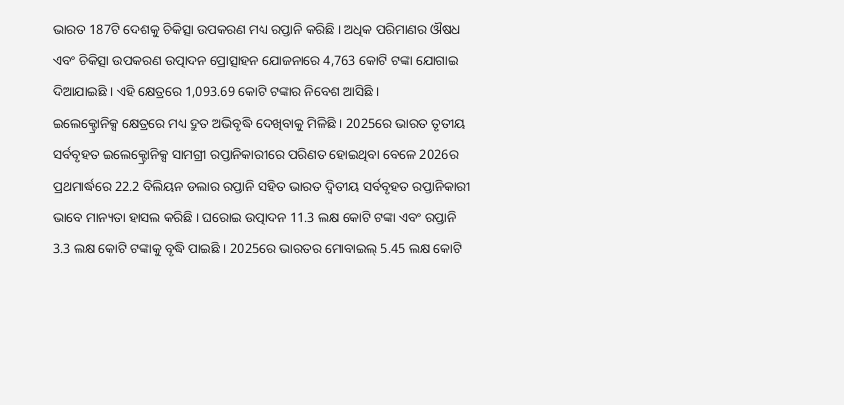ଭାରତ 187ଟି ଦେଶକୁ ଚିକିତ୍ସା ଉପକରଣ ମଧ୍ୟ ରପ୍ତାନି କରିଛି । ଅଧିକ ପରିମାଣର ଔଷଧ ଏବଂ ଚିକିତ୍ସା ଉପକରଣ ଉତ୍ପାଦନ ପ୍ରୋତ୍ସାହନ ଯୋଜନାରେ 4,763 କୋଟି ଟଙ୍କା ଯୋଗାଇ ଦିଆଯାଇଛି । ଏହି କ୍ଷେତ୍ରରେ 1,093.69 କୋଟି ଟଙ୍କାର ନିବେଶ ଆସିଛି ।
ଇଲେକ୍ଟ୍ରୋନିକ୍ସ କ୍ଷେତ୍ରରେ ମଧ୍ୟ ଦ୍ରୁତ ଅଭିବୃଦ୍ଧି ଦେଖିବାକୁ ମିଳିଛି । 2025ରେ ଭାରତ ତୃତୀୟ ସର୍ବବୃହତ ଇଲେକ୍ଟ୍ରୋନିକ୍ସ ସାମଗ୍ରୀ ରପ୍ତାନିକାରୀରେ ପରିଣତ ହୋଇଥିବା ବେଳେ 2026ର ପ୍ରଥମାର୍ଦ୍ଧରେ 22.2 ବିଲିୟନ ଡଲାର ରପ୍ତାନି ସହିତ ଭାରତ ଦ୍ୱିତୀୟ ସର୍ବବୃହତ ରପ୍ତାନିକାରୀ ଭାବେ ମାନ୍ୟତା ହାସଲ କରିଛି । ଘରୋଇ ଉତ୍ପାଦନ 11.3 ଲକ୍ଷ କୋଟି ଟଙ୍କା ଏବଂ ରପ୍ତାନି 3.3 ଲକ୍ଷ କୋଟି ଟଙ୍କାକୁ ବୃଦ୍ଧି ପାଇଛି । 2025ରେ ଭାରତର ମୋବାଇଲ୍ 5.45 ଲକ୍ଷ କୋଟି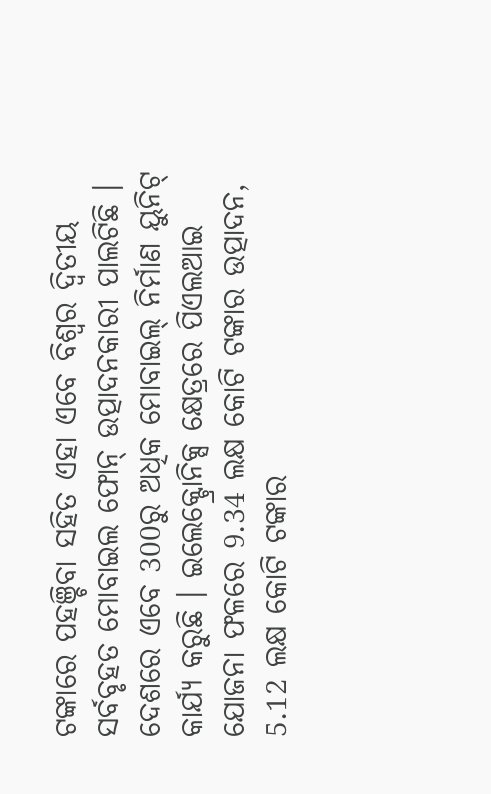ଟଙ୍କାରେ ପହଞ୍ଚିବା ସହିତ ଏହା ଏବେ ବିଶ୍ୱର ଦ୍ୱିତୀୟ ସର୍ବବୃହତ ମୋବାଇଲ ଫୋନ୍ ଉତ୍ପାଦନକାରୀ ପାଲଟିଛି । ଦେଶରେ ଏବେ 300ରୁ ଅଧିକ ମୋବାଇଲ୍ ନିର୍ମାଣ ୟୁନିଟ୍ କାର୍ଯ୍ୟ କରୁଛି । ଇଲେକ୍ଟ୍ରୋନିକ୍ସ କ୍ଷେତ୍ରରେ ପିଏଲଆଇ ଯୋଜନା ଫଳରେ 9.34 ଲକ୍ଷ କୋଟି ଟଙ୍କାର ଉତ୍ପାଦନ, 5.12 ଲକ୍ଷ କୋଟି ଟଙ୍କାର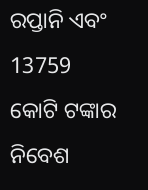ରପ୍ତାନି ଏବଂ 13759 କୋଟି ଟଙ୍କାର ନିବେଶ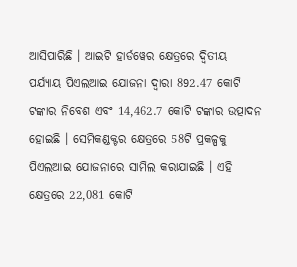ଆସିପାରିଛି । ଆଇଟି ହାର୍ଡୱେର କ୍ଷେତ୍ରରେ ଦ୍ୱିତୀୟ ପର୍ଯ୍ୟାୟ ପିଏଲଆଇ ଯୋଜନା ଦ୍ୱାରା 892.47 କୋଟି ଟଙ୍କାର ନିବେଶ ଏବଂ 14,462.7 କୋଟି ଟଙ୍କାର ଉତ୍ପାଦନ ହୋଇଛି । ସେମିକଣ୍ଡକ୍ଟର କ୍ଷେତ୍ରରେ 58ଟି ପ୍ରକଳ୍ପକୁ ପିଏଲଆଇ ଯୋଜନାରେ ସାମିଲ କରାଯାଇଛି । ଏହି କ୍ଷେତ୍ରରେ 22,081 କୋଟି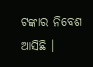ଟଙ୍କାର ନିବେଶ ଆସିଛି ।